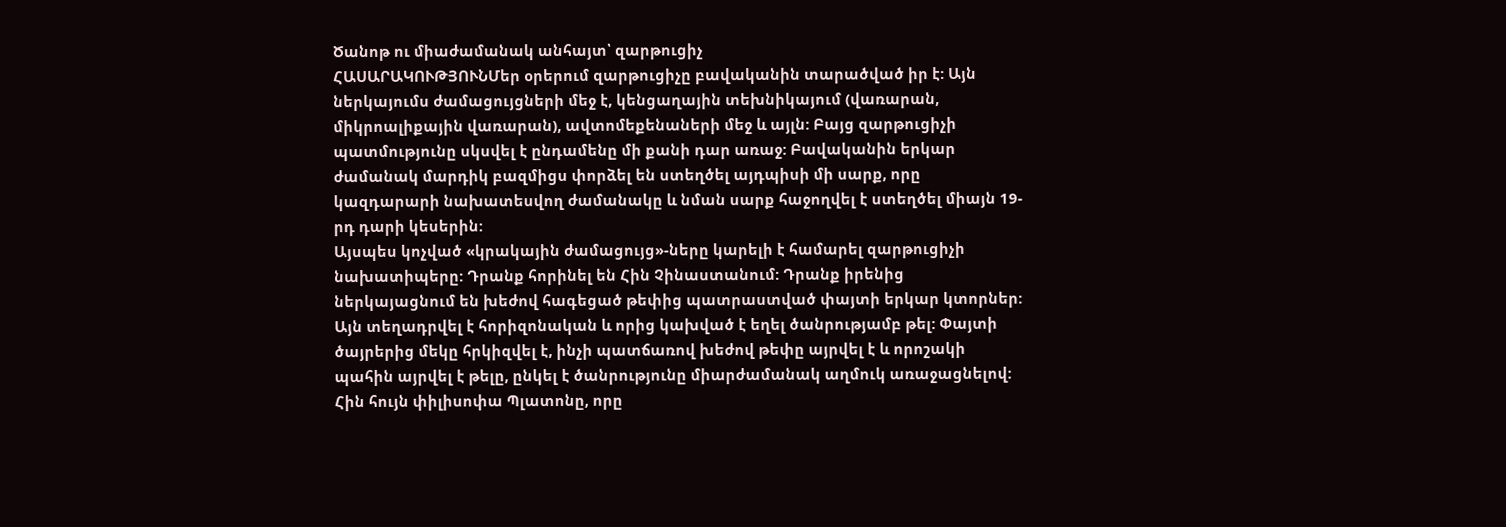Ծանոթ ու միաժամանակ անհայտ՝ զարթուցիչ
ՀԱՍԱՐԱԿՈՒԹՅՈՒՆՄեր օրերում զարթուցիչը բավականին տարածված իր է: Այն ներկայումս ժամացույցների մեջ է, կենցաղային տեխնիկայում (վառարան, միկրոալիքային վառարան), ավտոմեքենաների մեջ և այլն: Բայց զարթուցիչի պատմությունը սկսվել է ընդամենը մի քանի դար առաջ: Բավականին երկար ժամանակ մարդիկ բազմիցս փորձել են ստեղծել այդպիսի մի սարք, որը կազդարարի նախատեսվող ժամանակը և նման սարք հաջողվել է ստեղծել միայն 19-րդ դարի կեսերին:
Այսպես կոչված «կրակային ժամացույց»-ները կարելի է համարել զարթուցիչի նախատիպերը: Դրանք հորինել են Հին Չինաստանում: Դրանք իրենից ներկայացնում են խեժով հագեցած թեփից պատրաստված փայտի երկար կտորներ: Այն տեղադրվել է հորիզոնական և որից կախված է եղել ծանրությամբ թել: Փայտի ծայրերից մեկը հրկիզվել է, ինչի պատճառով խեժով թեփը այրվել է և որոշակի պահին այրվել է թելը, ընկել է ծանրությունը միարժամանակ աղմուկ առաջացնելով:
Հին հույն փիլիսոփա Պլատոնը, որը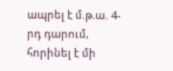ապրել է մ.թ.ա. 4-րդ դարում, հորինել է մի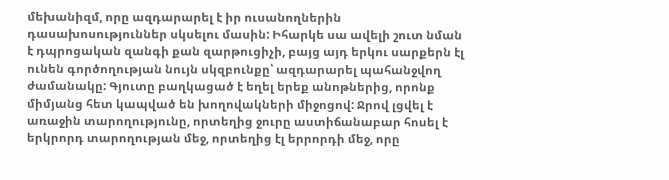մեխանիզմ, որը ազդարարել է իր ուսանողներին դասախոսություններ սկսելու մասին: Իհարկե սա ավելի շուտ նման է դպրոցական զանգի քան զարթուցիչի, բայց այդ երկու սարքերն էլ ունեն գործողության նույն սկզբունքը՝ ազդարարել պահանջվող ժամանակը: Գյուտը բաղկացած է եղել երեք անոթներից, որոնք միմյանց հետ կապված են խողովակների միջոցով: Ջրով լցվել է առաջին տարողությունը, որտեղից ջուրը աստիճանաբար հոսել է երկրորդ տարողության մեջ, որտեղից էլ երրորդի մեջ, որը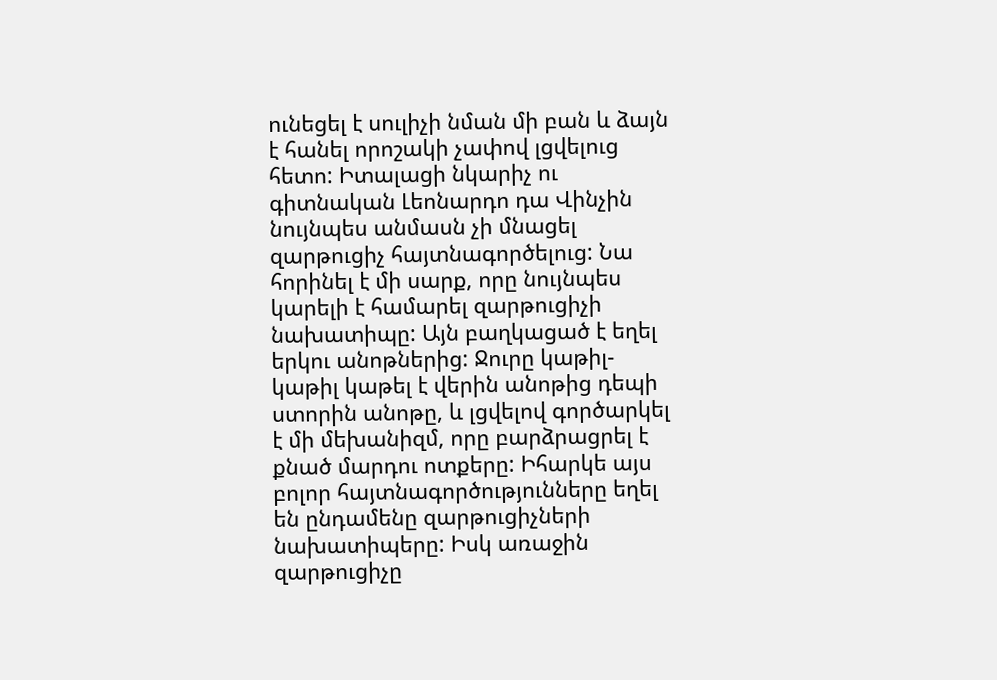ունեցել է սուլիչի նման մի բան և ձայն է հանել որոշակի չափով լցվելուց հետո: Իտալացի նկարիչ ու գիտնական Լեոնարդո դա Վինչին նույնպես անմասն չի մնացել զարթուցիչ հայտնագործելուց: Նա հորինել է մի սարք, որը նույնպես կարելի է համարել զարթուցիչի նախատիպը: Այն բաղկացած է եղել երկու անոթներից: Ջուրը կաթիլ-կաթիլ կաթել է վերին անոթից դեպի ստորին անոթը, և լցվելով գործարկել է մի մեխանիզմ, որը բարձրացրել է քնած մարդու ոտքերը: Իհարկե այս բոլոր հայտնագործությունները եղել են ընդամենը զարթուցիչների նախատիպերը: Իսկ առաջին զարթուցիչը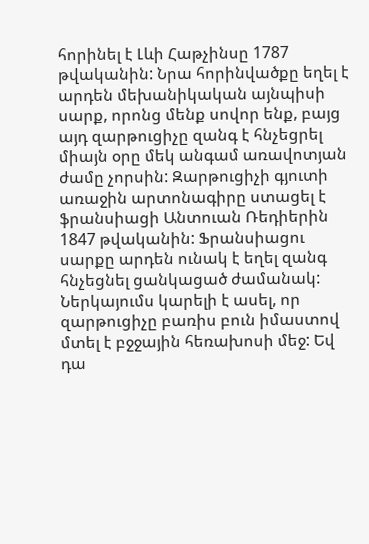հորինել է Լևի Հաթչինսը 1787 թվականին: Նրա հորինվածքը եղել է արդեն մեխանիկական այնպիսի սարք, որոնց մենք սովոր ենք, բայց այդ զարթուցիչը զանգ է հնչեցրել միայն օրը մեկ անգամ առավոտյան ժամը չորսին: Զարթուցիչի գյուտի առաջին արտոնագիրը ստացել է ֆրանսիացի Անտուան Ռեդիերին 1847 թվականին: Ֆրանսիացու սարքը արդեն ունակ է եղել զանգ հնչեցնել ցանկացած ժամանակ: Ներկայումս կարելի է ասել, որ զարթուցիչը բառիս բուն իմաստով մտել է բջջային հեռախոսի մեջ: Եվ դա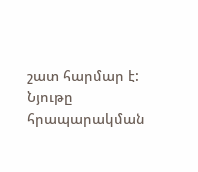շատ հարմար է:
Նյութը հրապարակման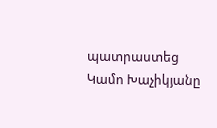պատրաստեց Կամո Խաչիկյանը